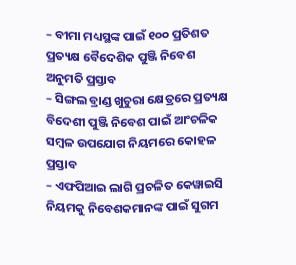– ବୀମା ମଧ୍ୟସ୍ଥଙ୍କ ପାଇଁ ୧୦୦ ପ୍ରତିଶତ ପ୍ରତ୍ୟକ୍ଷ ବୈଦେଶିକ ପୁଞ୍ଜି ନିବେଶ ଅନୁମତି ପ୍ରସ୍ତାବ
– ସିଙ୍ଗଲ ବ୍ରାଣ୍ଡ ଖୁଚୁରା କ୍ଷେତ୍ରରେ ପ୍ରତ୍ୟକ୍ଷ ବିଦେଶୀ ପୁଞ୍ଜି ନିବେଶ ପାଇଁ ଆଂଚଳିକ ସମ୍ବଳ ଉପଯୋଗ ନିୟମରେ କୋହଳ ପ୍ରସ୍ତାବ
– ଏଫପିଆଇ ଲାଗି ପ୍ରଚଳିତ କେୱାଇସି ନିୟମକୁ ନିବେଶକମାନଙ୍କ ପାଇଁ ସୁଗମ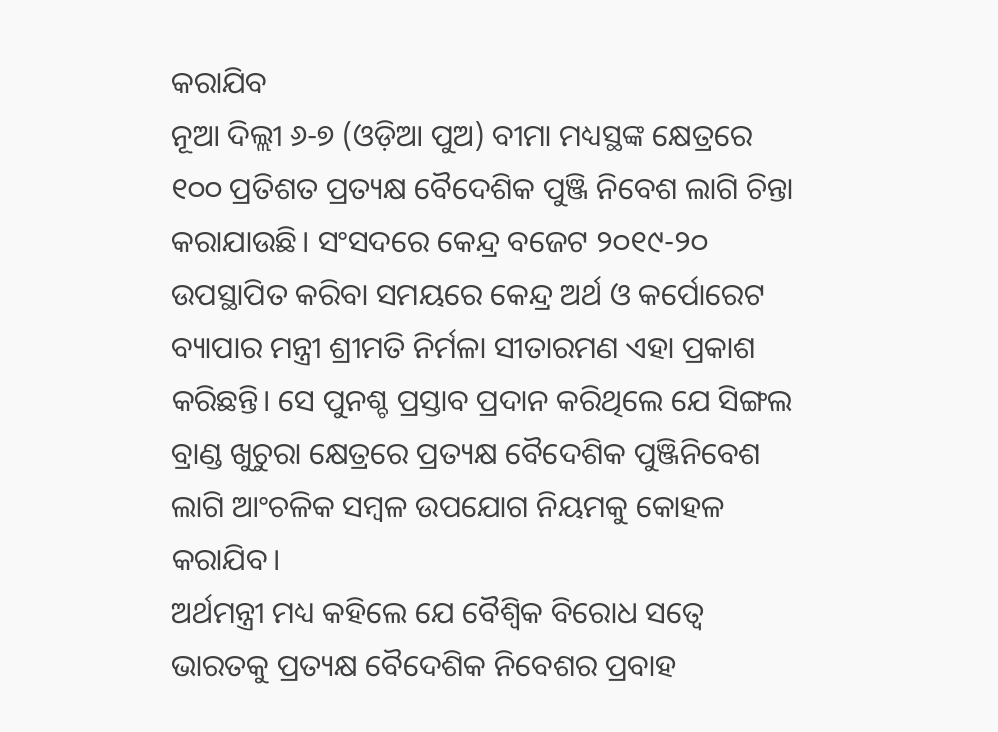କରାଯିବ
ନୂଆ ଦିଲ୍ଲୀ ୬-୭ (ଓଡ଼ିଆ ପୁଅ) ବୀମା ମଧ୍ୟସ୍ଥଙ୍କ କ୍ଷେତ୍ରରେ ୧୦୦ ପ୍ରତିଶତ ପ୍ରତ୍ୟକ୍ଷ ବୈଦେଶିକ ପୁଞ୍ଜି ନିବେଶ ଲାଗି ଚିନ୍ତା କରାଯାଉଛି। ସଂସଦରେ କେନ୍ଦ୍ର ବଜେଟ ୨୦୧୯-୨୦ ଉପସ୍ଥାପିତ କରିବା ସମୟରେ କେନ୍ଦ୍ର ଅର୍ଥ ଓ କର୍ପୋରେଟ ବ୍ୟାପାର ମନ୍ତ୍ରୀ ଶ୍ରୀମତି ନିର୍ମଳା ସୀତାରମଣ ଏହା ପ୍ରକାଶ କରିଛନ୍ତି। ସେ ପୁନଶ୍ଚ ପ୍ରସ୍ତାବ ପ୍ରଦାନ କରିଥିଲେ ଯେ ସିଙ୍ଗଲ ବ୍ରାଣ୍ଡ ଖୁଚୁରା କ୍ଷେତ୍ରରେ ପ୍ରତ୍ୟକ୍ଷ ବୈଦେଶିକ ପୁଞ୍ଜିନିବେଶ ଲାଗି ଆଂଚଳିକ ସମ୍ବଳ ଉପଯୋଗ ନିୟମକୁ କୋହଳ କରାଯିବ।
ଅର୍ଥମନ୍ତ୍ରୀ ମଧ୍ୟ କହିଲେ ଯେ ବୈଶ୍ୱିକ ବିରୋଧ ସତ୍ୱେ ଭାରତକୁ ପ୍ରତ୍ୟକ୍ଷ ବୈଦେଶିକ ନିବେଶର ପ୍ରବାହ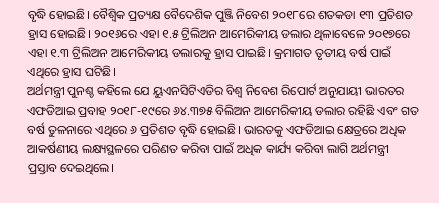ବୃଦ୍ଧି ହୋଇଛି। ବୈଶ୍ୱିକ ପ୍ରତ୍ୟକ୍ଷ ବୈଦେଶିକ ପୁଞ୍ଜି ନିବେଶ ୨୦୧୮ରେ ଶତକଡା ୧୩ ପ୍ରତିଶତ ହ୍ରାସ ହୋଇଛି। ୨୦୧୬ରେ ଏହା ୧.୫ ଟ୍ରିଲିଅନ ଆମେରିକୀୟ ଡଲାର ଥିଳାବେଳେ ୨୦୧୭ରେ ଏହା ୧.୩ ଟ୍ରିଲିଅନ ଆମେରିକୀୟ ଡଲାରକୁ ହ୍ରାସ ପାଇଛି। କ୍ରମାଗତ ତୃତୀୟ ବର୍ଷ ପାଇଁ ଏଥିରେ ହ୍ରାସ ଘଟିଛି।
ଅର୍ଥମନ୍ତ୍ରୀ ପୁନଶ୍ଚ କହିଲେ ଯେ ୟୁଏନସିଟିଏଡିର ବିଶ୍ୱ ନିବେଶ ରିପୋର୍ଟ ଅନୁଯାୟୀ ଭାରତର ଏଫଡିଆଇ ପ୍ରବାହ ୨୦୧୮-୧୯ରେ ୬୪.୩୭୫ ବିଲିଅନ ଆମେରିକୀୟ ଡଲାର ରହିଛି ଏବଂ ଗତ ବର୍ଷ ତୁଳନାରେ ଏଥିରେ ୬ ପ୍ରତିଶତ ବୃଦ୍ଧି ହୋଇଛି। ଭାରତକୁ ଏଫଡିଆଇ କ୍ଷେତ୍ରରେ ଅଧିକ ଆକର୍ଷଣୀୟ ଲକ୍ଷ୍ୟସ୍ଥଳରେ ପରିଣତ କରିବା ପାଇଁ ଅଧିକ କାର୍ଯ୍ୟ କରିବା ଲାଗି ଅର୍ଥମନ୍ତ୍ରୀ ପ୍ରସ୍ତାବ ଦେଇଥିଲେ।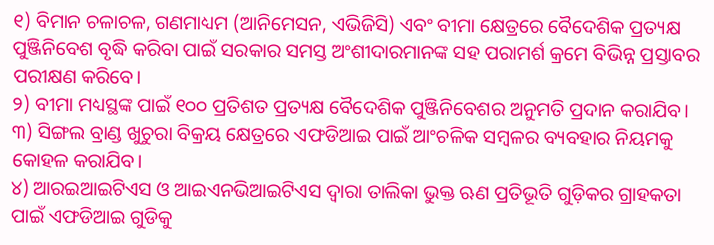୧) ବିମାନ ଚଳାଚଳ, ଗଣମାଧ୍ୟମ (ଆନିମେସନ, ଏଭିଜିସି) ଏବଂ ବୀମା କ୍ଷେତ୍ରରେ ବୈଦେଶିକ ପ୍ରତ୍ୟକ୍ଷ ପୁଞ୍ଜିନିବେଶ ବୃଦ୍ଧି କରିବା ପାଇଁ ସରକାର ସମସ୍ତ ଅଂଶୀଦାରମାନଙ୍କ ସହ ପରାମର୍ଶ କ୍ରମେ ବିଭିନ୍ନ ପ୍ରସ୍ତାବର ପରୀକ୍ଷଣ କରିବେ।
୨) ବୀମା ମଧ୍ୟସ୍ଥଙ୍କ ପାଇଁ ୧୦୦ ପ୍ରତିଶତ ପ୍ରତ୍ୟକ୍ଷ ବୈଦେଶିକ ପୁଞ୍ଜିନିବେଶର ଅନୁମତି ପ୍ରଦାନ କରାଯିବ।
୩) ସିଙ୍ଗଲ ବ୍ରାଣ୍ଡ ଖୁଚୁରା ବିକ୍ରୟ କ୍ଷେତ୍ରରେ ଏଫଡିଆଇ ପାଇଁ ଆଂଚଳିକ ସମ୍ବଳର ବ୍ୟବହାର ନିୟମକୁ କୋହଳ କରାଯିବ।
୪) ଆରଇଆଇଟିଏସ ଓ ଆଇଏନଭିଆଇଟିଏସ ଦ୍ୱାରା ତାଲିକା ଭୁକ୍ତ ଋଣ ପ୍ରତିଭୂତି ଗୁଡ଼ିକର ଗ୍ରାହକତା ପାଇଁ ଏଫଡିଆଇ ଗୁଡିକୁ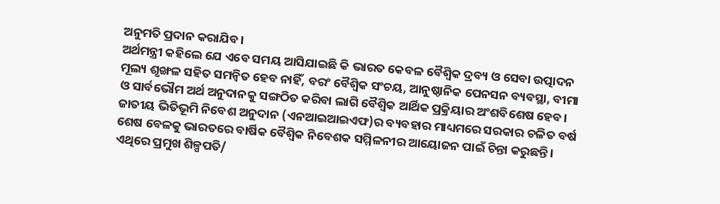ଅନୁମତି ପ୍ରଦାନ କରାଯିବ।
ଅର୍ଥମନ୍ତ୍ରୀ କହିଲେ ଯେ ଏବେ ସମୟ ଆସିଯାଇଛି କି ଭାରତ କେବଳ ବୈଶ୍ୱିକ ଦ୍ରବ୍ୟ ଓ ସେବା ଉତ୍ପାଦନ ମୂଲ୍ୟ ଶୃଙ୍ଖଳ ସହିତ ସମନ୍ୱିତ ହେବ ନାହିଁ, ବରଂ ବୈଶ୍ୱିକ ସଂଚୟ, ଆନୁଷ୍ଠାନିକ ପେନସନ ବ୍ୟବସ୍ଥା, ବୀମା ଓ ସାର୍ବଭୌମ ଅର୍ଥ ଅନୁଦାନକୁ ସଙ୍ଗଠିତ କରିବା ଲାଗି ବୈଶ୍ୱିକ ଆର୍ଥିକ ପ୍ରକ୍ରିୟାର ଅଂଶବିଶେଷ ହେବ। ଜାତୀୟ ଭିତିଭୂମି ନିବେଶ ଅନୁଦାନ (ଏନଆଇଆଇଏଫ)ର ବ୍ୟବହାର ମାଧ୍ୟମରେ ସରକାର ଚଳିତ ବର୍ଷ ଶେଷ ବେଳକୁ ଭାରତରେ ବାର୍ଷିକ ବୈଶ୍ୱିକ ନିବେଶକ ସମ୍ମିଳନୀର ଆୟୋଜନ ପାଇଁ ଚିନ୍ତା କରୁଛନ୍ତି। ଏଥିରେ ପ୍ରମୁଖ ଶିଳ୍ପପତି/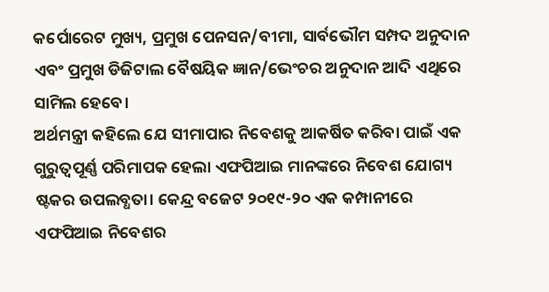କର୍ପୋରେଟ ମୁଖ୍ୟ, ପ୍ରମୁଖ ପେନସନ/ବୀମା, ସାର୍ବଭୌମ ସମ୍ପଦ ଅନୁଦାନ ଏବଂ ପ୍ରମୁଖ ଡିଜିଟାଲ ବୈଷୟିକ ଜ୍ଞାନ/ଭେଂଚର ଅନୁଦାନ ଆଦି ଏଥିରେ ସାମିଲ ହେବେ।
ଅର୍ଥମନ୍ତ୍ରୀ କହିଲେ ଯେ ସୀମାପାର ନିବେଶକୁ ଆକର୍ଷିତ କରିବା ପାଇଁ ଏକ ଗୁରୁତ୍ୱପୂର୍ଣ୍ଣ ପରିମାପକ ହେଲା ଏଫପିଆଇ ମାନଙ୍କରେ ନିବେଶ ଯୋଗ୍ୟ ଷ୍ଟକର ଉପଲବ୍ଧତା। କେନ୍ଦ୍ର ବଜେଟ ୨୦୧୯-୨୦ ଏକ କମ୍ପାନୀରେ ଏଫପିଆଇ ନିବେଶର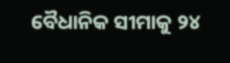ବୈଧାନିକ ସୀମାକୁ ୨୪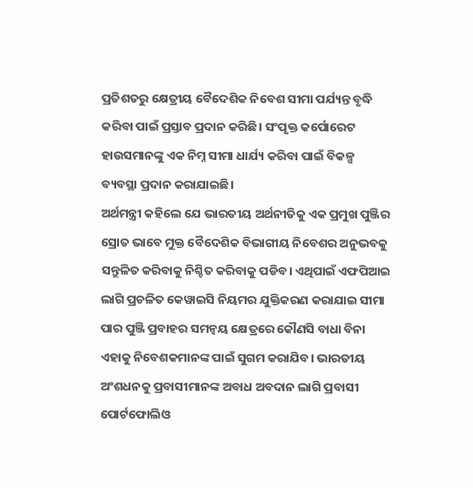ପ୍ରତିଶତରୁ କ୍ଷେତ୍ରୀୟ ବୈଦେଶିକ ନିବେଶ ସୀମା ପର୍ଯ୍ୟନ୍ତ ବୃଦ୍ଧି କରିବା ପାଇଁ ପ୍ରସ୍ତାବ ପ୍ରଦାନ କରିଛି। ସଂପୃକ୍ତ କର୍ପୋରେଟ ହାଉସମାନଙ୍କୁ ଏକ ନିମ୍ନ ସୀମା ଧାର୍ଯ୍ୟ କରିବା ପାଇଁ ବିକଳ୍ପ ବ୍ୟବସ୍ଥା ପ୍ରଦାନ କରାଯାଇଛି।
ଅର୍ଥମନ୍ତ୍ରୀ କହିଲେ ଯେ ଭାରତୀୟ ଅର୍ଥନୀତିକୁ ଏକ ପ୍ରମୁଖ ପୁଞ୍ଜିର ସ୍ରୋତ ଭାବେ ମୁକ୍ତ ବୈଦେଶିକ ବିଭାଗୀୟ ନିବେଶର ଅନୁଭବକୁ ସନ୍ତୁଳିତ କରିବାକୁ ନିଶ୍ଚିତ କରିବାକୁ ପଡିବ। ଏଥିପାଇଁ ଏଫପିଆଇ ଲାଗି ପ୍ରଚଳିତ କେୱାଇସି ନିୟମର ଯୁକ୍ତିକରଣ କରାଯାଇ ସୀମା ପାର ପୁଞ୍ଜି ପ୍ରବାହର ସମନ୍ୱୟ କ୍ଷେତ୍ରରେ କୌଣସି ବାଧା ବିନା ଏହାକୁ ନିବେଶକମାନଙ୍କ ପାଇଁ ସୁଗମ କରାଯିବ। ଭାରତୀୟ ଅଂଶଧନକୁ ପ୍ରବାସୀମାନଙ୍କ ଅବାଧ ଅବଦାନ ଲାଗି ପ୍ରବାସୀ ପୋର୍ଟଫୋଲିଓ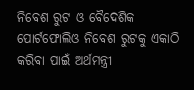ନିବେଶ ରୁଟ ଓ ବୈଦେଶିକ ପୋର୍ଟଫୋଲିଓ ନିବେଶ ରୁଟକୁ ଏକାଠି କରିବା ପାଇଁ ଅର୍ଥମନ୍ତ୍ରୀ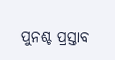ପୁନଶ୍ଚ ପ୍ରସ୍ତାବ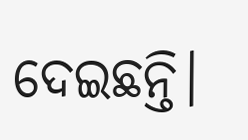ଦେଇଛନ୍ତି।